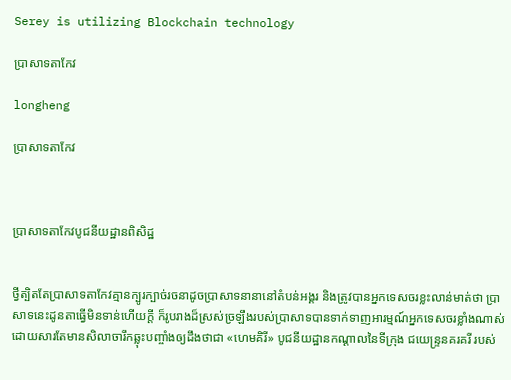Serey is utilizing Blockchain technology

ប្រាសាទតាកែវ

longheng

ប្រាសាទតាកែវ



ប្រាសាទតាកែវបូជនីយដ្ឋានពិសិដ្ឋ


ថ្វីត្បិតតែប្រាសាទតាកែវគ្មានក្បូរក្បាច់រចនាដូចប្រាសាទនានានៅតំបន់អង្គរ និងត្រូវបានអ្នកទេសចរខ្លះលាន់មាត់ថា ប្រាសាទនេះដូនតាធើ្វមិនទាន់ហើយក្ដី ក៏រូបរាងដ៏ស្រស់ច្រឡឹងរបស់ប្រាសាទបានទាក់ទាញអារម្មណ៍អ្នកទេសចរខ្លាំងណាស់ ដោយសារតែមានសិលាចារឹកឆ្លុះបញ្ចាំងឲ្យដឹងថាជា «ហេមគិរី» បូជនីយដ្ឋានកណ្ដាលនៃទីក្រុង ជយេន្ទ្រនគរគរី របស់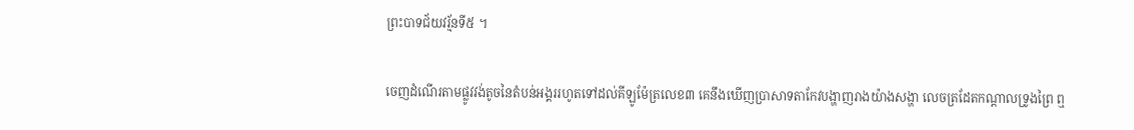ព្រះបាទជ័យវរ្ម័នទី៥ ។

ចេញដំណើរតាមផ្លូវវង់តូចនៃតំបន់អង្គររហូតទៅដល់គីឡូម៉ែត្រលេខ៣ គេនឹងឃើញប្រាសាទតាកែវបង្ហាញរាងយ៉ាងសង្ហា លេចត្រដែតកណ្ដាលទ្រូងព្រៃ ឮ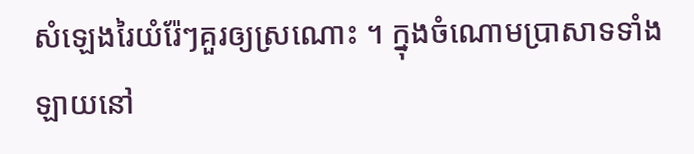សំឡេងរៃយំរ៉ែៗគួរឲ្យស្រណោះ ។ ក្នុងចំណោមប្រាសាទទាំងឡាយនៅ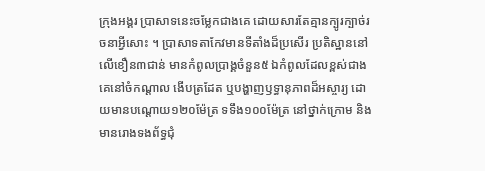ក្រុងអង្គរ ប្រាសាទនេះចម្លែកជាងគេ ដោយសារតែគ្មានក្បូរក្បាច់រចនាអ្វីសោះ ។ ប្រាសាទតាកែវមានទីតាំងដ៏ប្រសើរ ប្រតិស្ឋាននៅលើខឿន៣ជាន់ មានកំពូលប្រាង្គចំនួន៥ ឯកំពូលដែលខ្ពស់ជាងគេនៅចំកណ្ដាល ងើបត្រដែត ឬបង្ហាញឫទ្ធានុភាពដ៏អស្ចារ្យ ដោយមានបណ្ដោយ១២០ម៉ែត្រ ទទឹង១០០ម៉ែត្រ នៅថ្នាក់ក្រោម និងមានរោងទងព័ទ្ធជុំ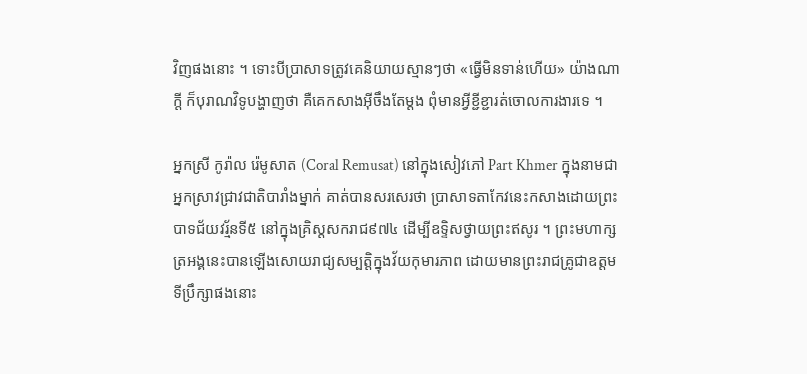វិញផងនោះ ។ ទោះបីប្រាសាទត្រូវគេនិយាយស្មានៗថា «ធ្វើមិនទាន់ហើយ» យ៉ាងណាក្ដី ក៏បុរាណវិទូបង្ហាញថា គឺគេកសាងអ៊ីចឹងតែម្ដង ពុំមានអ្វីខ្ជីខ្ជារត់ចោលការងារទេ ។

អ្នកស្រី កូរ៉ាល រ៉េមូសាត (Coral Remusat) នៅក្នុងសៀវភៅ Part Khmer ក្នុងនាមជាអ្នកស្រាវជ្រាវជាតិបារាំងម្នាក់ គាត់បានសរសេរថា ប្រាសាទតាកែវនេះកសាងដោយព្រះបាទជ័យវរ្ម័នទី៥ នៅក្នុងគ្រិស្ដសករាជ៩៧៤ ដើម្បីឧទ្ទិសថ្វាយព្រះឥសូរ ។ ព្រះមហាក្សត្រអង្គនេះបានឡើងសោយរាជ្យសម្បត្ដិក្នុងវ័យកុមារភាព ដោយមានព្រះរាជគ្រូជាឧត្ដមទីប្រឹក្សាផងនោះ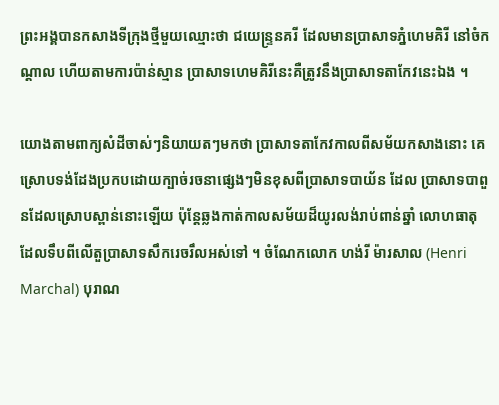ព្រះអង្គបានកសាងទីក្រុងថ្មីមួយឈ្មោះថា ជយេន្ទ្រនគរី ដែលមានប្រាសាទភ្នំហេមគិរី នៅចំកណ្ដាល ហើយតាមការប៉ាន់ស្មាន ប្រាសាទហេមគិរីនេះគឺត្រូវនឹងប្រាសាទតាកែវនេះឯង ។

យោងតាមពាក្យសំដីចាស់ៗនិយាយតៗមកថា ប្រាសាទតាកែវកាលពីសម័យកសាងនោះ គេស្រោបទង់ដែងប្រកបដោយក្បាច់រចនាផ្សេងៗមិនខុសពីប្រាសាទបាយ័ន ដែល ប្រាសាទបាពួនដែលស្រោបស្ពាន់នោះឡើយ ប៉ុន្ដែឆ្លងកាត់កាលសម័យដ៏យូរលង់រាប់ពាន់ឆ្នាំ លោហធាតុដែលទឹបពីលើតួប្រាសាទសឹករេចរឹលអស់ទៅ ។ ចំណែកលោក ហង់រី ម៉ារសាល (Henri Marchal) បុរាណ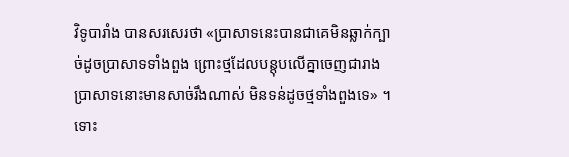វិទូបារាំង បានសរសេរថា «ប្រាសាទនេះបានជាគេមិនឆ្លាក់ក្បាច់ដូចប្រាសាទទាំងពួង ព្រោះថ្មដែលបន្ដុបលើគ្នាចេញជារាងប្រាសាទនោះមានសាច់រឹងណាស់ មិនទន់ដូចថ្មទាំងពួងទេ» ។ ទោះ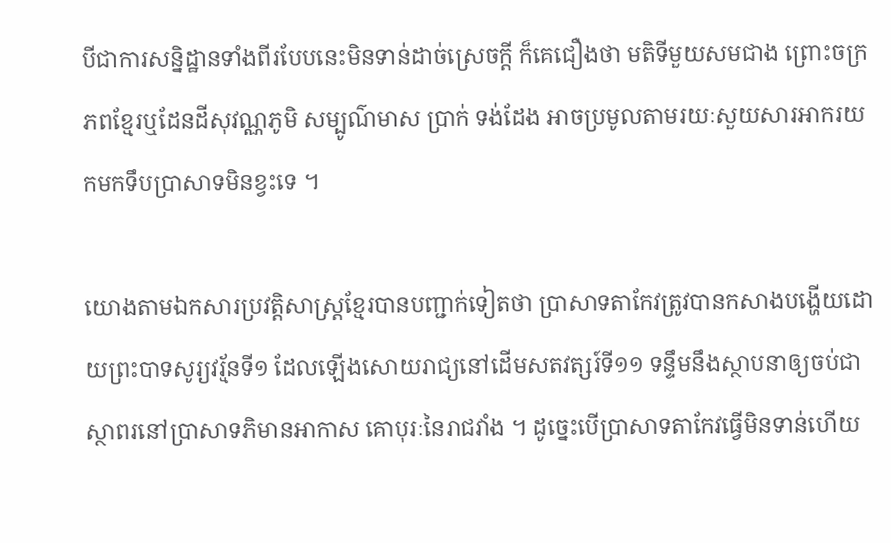បីជាការសន្និដ្ឋានទាំងពីរបែបនេះមិនទាន់ដាច់ស្រេចក្ដី ក៏គេជឿងថា មតិទីមួយសមជាង ព្រោះចក្រភពខ្មែរឬដែនដីសុវណ្ណភូមិ សម្បូណ៌មាស ប្រាក់ ទង់ដែង អាចប្រមូលតាមរយៈសួយសារអាករយកមកទឹបប្រាសាទមិនខ្វះទេ ។

យោងតាមឯកសារប្រវត្ដិសាស្ដ្រខ្មែរបានបញ្ជាក់ទៀតថា ប្រាសាទតាកែវត្រូវបានកសាងបង្ហើយដោយព្រះបាទសូរ្យវរ្ម័នទី១ ដែលឡើងសោយរាជ្យនៅដើមសតវត្សរ៍ទី១១ ទន្ទឹមនឹងស្ថាបនាឲ្យចប់ជាស្ថាពរនៅប្រាសាទភិមានអាកាស គោបុរៈនៃរាជវាំង ។ ដូច្នេះបើប្រាសាទតាកែវធ្វើមិនទាន់ហើយ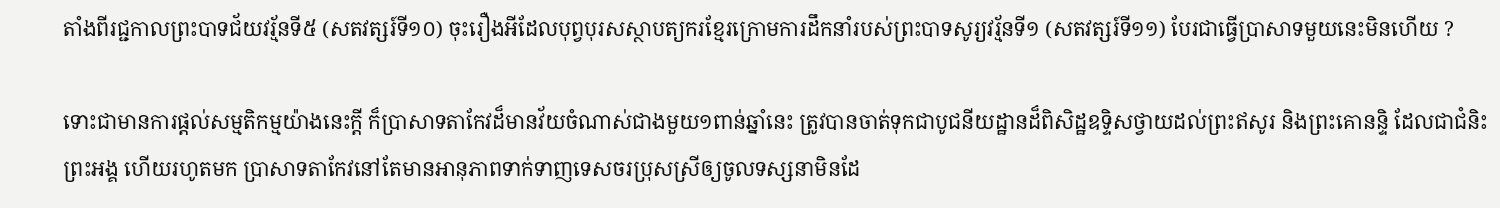តាំងពីរជ្ជកាលព្រះបាទជ័យវរ្ម័នទី៥ (សតវត្សរ៍ទី១០) ចុះរឿងអីដែលបុព្វបុរសស្ថាបត្យករខ្មែរក្រោមការដឹកនាំរបស់ព្រះបាទសូរ្យវរ្ម័នទី១ (សតវត្សរ៍ទី១១) បែរជាធ្វើប្រាសាទមួយនេះមិនហើយ ?

ទោះជាមានការផ្ដល់សម្មតិកម្មយ៉ាងនេះក្ដី ក៏ប្រាសាទតាកែវដ៏មានវ័យចំណាស់ជាងមួយ១ពាន់ឆ្នាំនេះ ត្រូវបានចាត់ទុកជាបូជនីយដ្ឋានដ៏ពិសិដ្ឋឧទ្ទិសថ្វាយដល់ព្រះឥសូរ និងព្រះគោនន្ទិ ដែលជាជំនិះព្រះអង្គ ហើយរហូតមក ប្រាសាទតាកែវនៅតែមានអានុភាពទាក់ទាញទេសចរប្រុសស្រីឲ្យចូលទស្សនាមិនដែ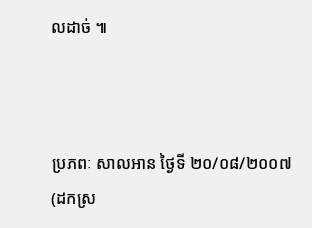លដាច់ ៕



ប្រភពៈ សាលអាន ថ្ងៃទី ២០/០៨/២០០៧ (ដកស្រ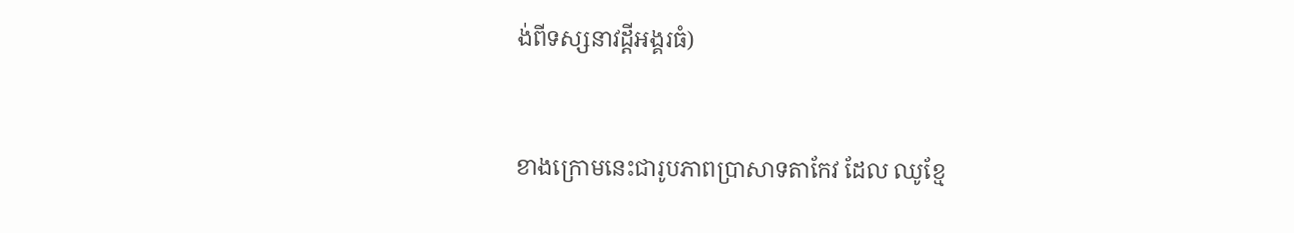ង់ពីទស្សនាវដ្ដីអង្គរធំ)


ខាងក្រោមនេះជារូបភាពប្រាសាទតាកែវ ដែល ឈូខ្មែ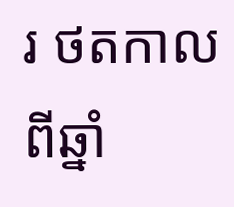រ ថតកាលពីឆ្នាំ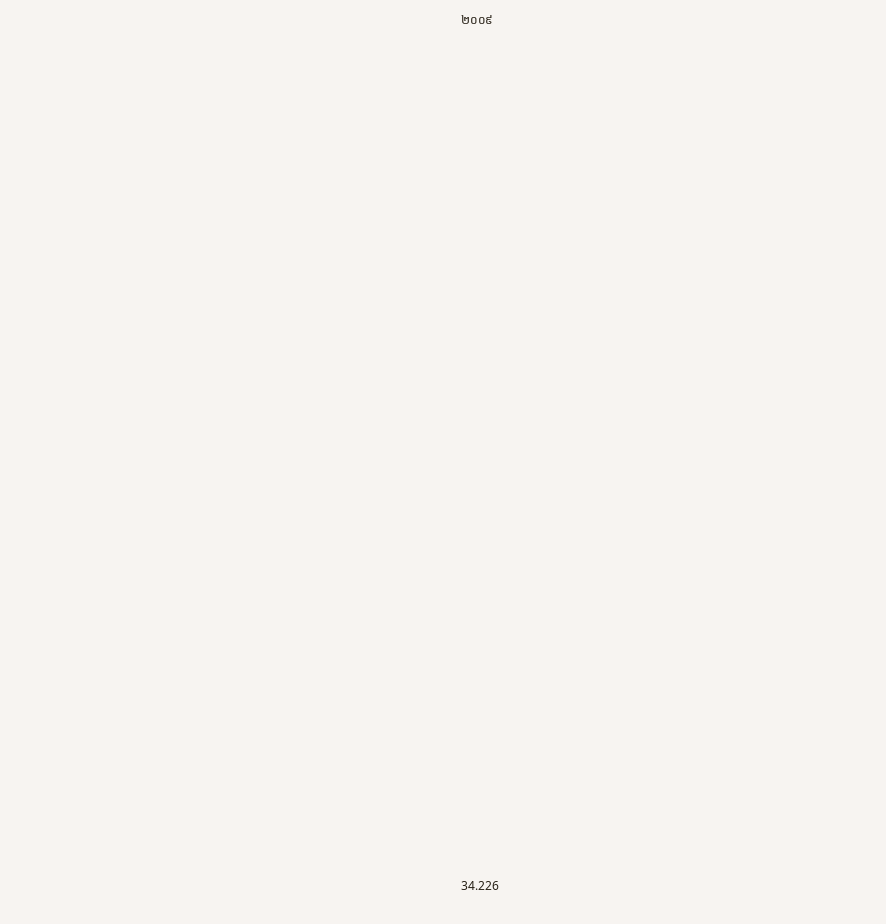២០០៩





































34.226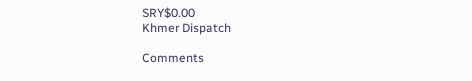SRY$0.00
Khmer Dispatch

Comments